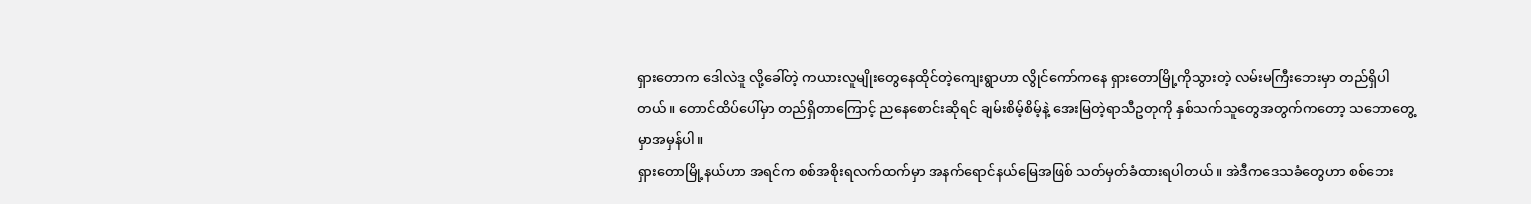ရှားတောက ဒေါလဲဒူ လို့ခေါ်တဲ့ ကယားလူမျိုးတွေနေထိုင်တဲ့ကျေးရွာဟာ လွိုင်ကော်ကနေ ရှားတောမြို့ကိုသွားတဲ့ လမ်းမကြီးဘေးမှာ တည်ရှိပါတယ်။ တောင်ထိပ်ပေါ်မှာ တည်ရှိတာကြောင့် ညနေစောင်းဆိုရင် ချမ်းစိမ့်စိမ့်နဲ့ အေးမြတဲ့ရာသီဥတုကို နှစ်သက်သူတွေအတွက်ကတော့ သဘောတွေ့မှာအမှန်ပါ။
ရှားတောမြို့နယ်ဟာ အရင်က စစ်အစိုးရလက်ထက်မှာ အနက်ရောင်နယ်မြေအဖြစ် သတ်မှတ်ခံထားရပါတယ်။ အဲဒီကဒေသခံတွေဟာ စစ်ဘေး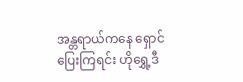အန္တရာယ်ကနေ ရှောင်ပြေးကြရင်း ဟိုရွှေ့ဒီ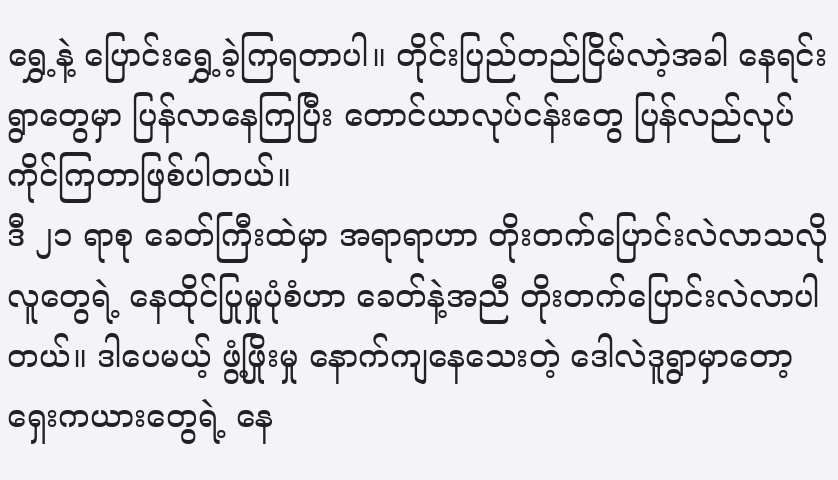ရွှေ့နဲ့ ပြောင်းရွှေ့ခဲ့ကြရတာပါ။ တိုင်းပြည်တည်ငြိမ်လာဲ့အခါ နေရင်းရွာတွေမှာ ပြန်လာနေကြပြီး တောင်ယာလုပ်ငန်းတွေ ပြန်လည်လုပ်ကိုင်ကြတာဖြစ်ပါတယ်။
ဒီ ၂၁ ရာစု ခေတ်ကြီးထဲမှာ အရာရာဟာ တိုးတက်ပြောင်းလဲလာသလို လူတွေရဲ့ နေထိုင်ပြုမှုပုံစံဟာ ခေတ်နဲ့အညီ တိုးတက်ပြောင်းလဲလာပါတယ်။ ဒါပေမယ့် ဖွံ့ဖြိုးမှု နောက်ကျနေသေးတဲ့ ဒေါလဲဒူရွာမှာတော့ ရှေးကယားတွေရဲ့ နေ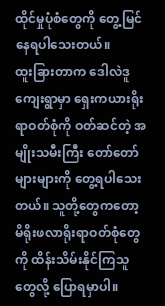ထိုင်မှုပုံစံတွေကို တွေ့မြင်နေရပါသေးတယ်။
ထူးခြားတာက ဒေါလဲဒူကျေးရွာမှာ ရှေးကယားရိုးရာဝတ်စုံကို ဝတ်ဆင်တဲ့ အမျိုးသမီးကြီး တော်တော်များများကို တွေ့ရပါသေးတယ်။ သူတို့တွေကတော့ မိရိုးဖလာရိုးရာဝတ်စုံတွေကို ထိန်းသိမ်းနိုင်ကြသူတွေလို့ ပြောရမှာပါ။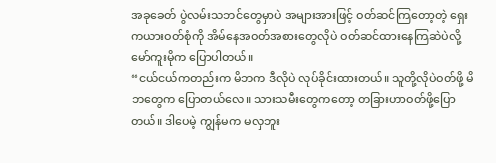အခုခေတ် ပွဲလမ်းသဘင်တွေမှာပဲ အများအားဖြင့် ဝတ်ဆင်ကြတော့တဲ့ ရှေးကယားဝတ်စုံကို အိမ်နေအဝတ်အစားတွေလိုပဲ ဝတ်ဆင်ထားနေကြဆဲပဲလို့ မော်ကူးမိုက ပြောပါတယ်။
“ငယ်ငယ်ကတည်းက မိဘက ဒီလိုပဲ လုပ်ခိုင်းထားတယ်။ သူတို့လိုပဲဝတ်ဖို့ မိဘတွေက ပြောတယ်လေ။ သားသမီးတွေကတော့ တခြားဟာဝတ်ဖို့ပြောတယ်။ ဒါပေမဲ့ ကျွန်မက မလှဘူး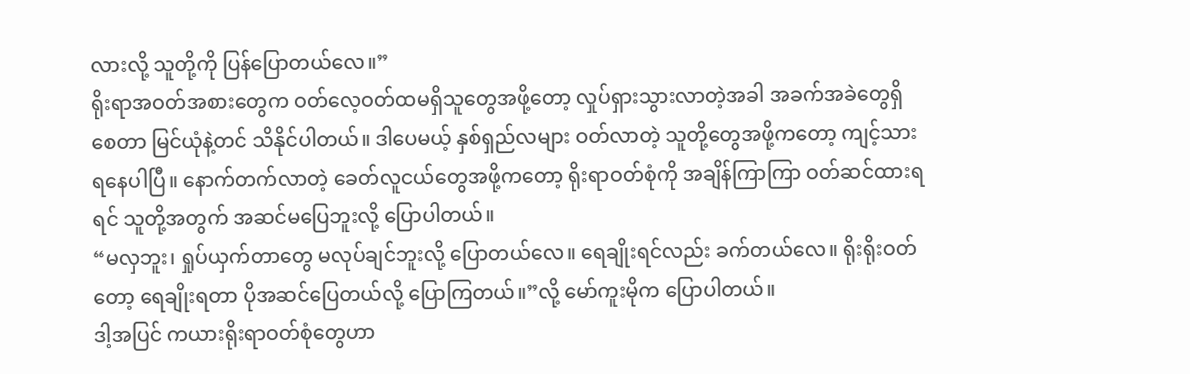လားလို့ သူတို့ကို ပြန်ပြောတယ်လေ။”
ရိုးရာအဝတ်အစားတွေက ဝတ်လေ့ဝတ်ထမရှိသူတွေအဖို့တော့ လှုပ်ရှားသွားလာတဲ့အခါ အခက်အခဲတွေရှိစေတာ မြင်ယုံနဲ့တင် သိနိုင်ပါတယ်။ ဒါပေမယ့် နှစ်ရှည်လများ ဝတ်လာတဲ့ သူတို့တွေအဖို့ကတော့ ကျင့်သားရနေပါပြီ။ နောက်တက်လာတဲ့ ခေတ်လူငယ်တွေအဖို့ကတော့ ရိုးရာဝတ်စုံကို အချိန်ကြာကြာ ဝတ်ဆင်ထားရရင် သူတို့အတွက် အဆင်မပြေဘူးလို့ ပြောပါတယ်။
“မလှဘူး၊ ရှုပ်ယှက်တာတွေ မလုပ်ချင်ဘူးလို့ ပြောတယ်လေ။ ရေချိုးရင်လည်း ခက်တယ်လေ။ ရိုးရိုးဝတ်တော့ ရေချိုးရတာ ပိုအဆင်ပြေတယ်လို့ ပြောကြတယ်။”လို့ မော်ကူးမိုက ပြောပါတယ်။
ဒါ့အပြင် ကယားရိုးရာဝတ်စုံတွေဟာ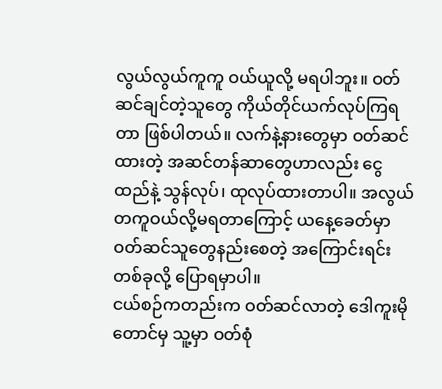လွယ်လွယ်ကူကူ ဝယ်ယူလို့ မရပါဘူး။ ဝတ်ဆင်ချင်တဲ့သူတွေ ကိုယ်တိုင်ယက်လုပ်ကြရတာ ဖြစ်ပါတယ်။ လက်နဲ့နားတွေမှာ ဝတ်ဆင်ထားတဲ့ အဆင်တန်ဆာတွေဟာလည်း ငွေထည်နဲ့ သွန်လုပ်၊ ထုလုပ်ထားတာပါ။ အလွယ်တကူဝယ်လို့မရတာကြောင့် ယနေ့ခေတ်မှာ ဝတ်ဆင်သူတွေနည်းစေတဲ့ အကြောင်းရင်းတစ်ခုလို့ ပြောရမှာပါ။
ငယ်စဉ်ကတည်းက ဝတ်ဆင်လာတဲ့ ဒေါကူးမိုတောင်မှ သူ့မှာ ဝတ်စုံ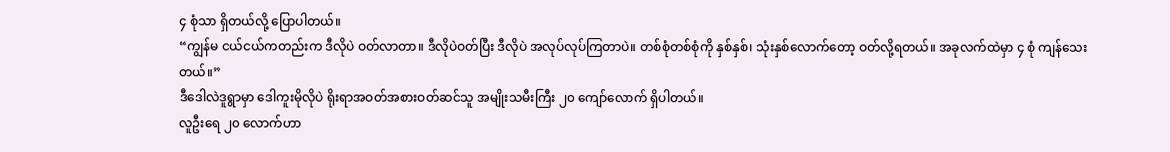၄ စုံသာ ရှိတယ်လို့ ပြောပါတယ်။
“ကျွန်မ ငယ်ငယ်ကတည်းက ဒီလိုပဲ ဝတ်လာတာ။ ဒီလိုပဲဝတ်ပြီး ဒီလိုပဲ အလုပ်လုပ်ကြတာပဲ။ တစ်စုံတစ်စုံကို နှစ်နှစ်၊ သုံးနှစ်လောက်တော့ ဝတ်လို့ရတယ်။ အခုလက်ထဲမှာ ၄ စုံ ကျန်သေးတယ်။”
ဒီဒေါလဲဒူရွာမှာ ဒေါကူးမိုလိုပဲ ရိုးရာအဝတ်အစားဝတ်ဆင်သူ အမျိုးသမီးကြီး ၂၀ ကျော်လောက် ရှိပါတယ်။
လူဦးရေ ၂၀ လောက်ဟာ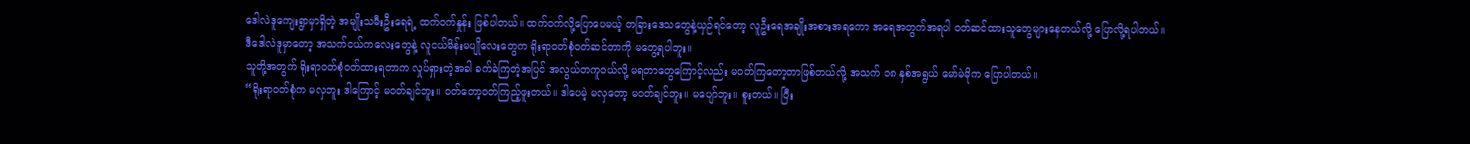ဒေါလဲဒူကျေးရွာမှာရှိတဲ့ အမျိုးသမီးဦးရေရဲ့ ထက်ဝက်နှုန်း ဖြစ်ပါတယ်။ ထက်ဝက်လို့ပြောပေမယ့် တခြားဒေသတွေနဲ့ယှဉ်ရင်တော့ လူဦးရေအချိုးအစားအရကော အရေအတွက်အရပါ ဝတ်ဆင်ထားသူတွေများနေတယ်လို့ ပြောလို့ရပါတယ်။
ဒီဒေါလဲဒူမှာတော့ အသက်ငယ်ကလေးတွေနဲ့ လူငယ်မိန်းမပျိုလေးတွေက ရိုးရာဝတ်စုံဝတ်ဆင်တာကို မတွေ့ရပါဘူး။
သူတို့အတွက် ရိုးရာဝတ်စုံဝတ်ထားရတာက လှုပ်ရှားတဲ့အခါ ခက်ခဲကြတဲ့အပြင် အလွယ်တကူဝယ်လို့ မရတာတွေကြောင့်လည်း မဝတ်ကြတော့တာဖြစ်တယ်လို့ အသက် ၁၈ နှစ်အရွယ် မော်မဲမိုက ပြောပါတယ်။
“ရိုးရာဝတ်စုံက မလှဘူး ဒါကြောင့် မဝတ်ချင်ဘူး။ ဝတ်တော့ဝတ်ကြည့်ဖူးတယ်။ ဒါပေမဲ့ မလှတော့ မဝတ်ချင်ဘူး။ မပျော်ဘူး။ စူးတယ်။ ပြီး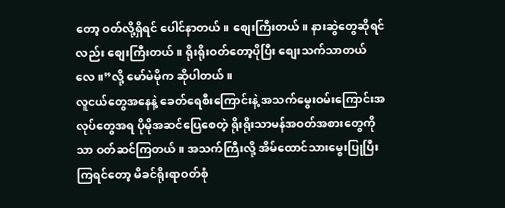တော့ ဝတ်လို့ရှိရင် ပေါင်နာတယ်။ စျေးကြီးတယ်။ နားဆွဲတွေဆိုရင်လည်း စျေးကြီးတယ်။ ရိုးရိုးဝတ်တော့ပိုပြီး စျေးသက်သာတယ်လေ။”လို့ မော်မဲမိုက ဆိုပါတယ်။
လူငယ်တွေအနေနဲ့ ခေတ်ရေစီးကြောင်းနဲ့ အသက်မွေးဝမ်းကြောင်းအလုပ်တွေအရ ပိုမိုအဆင်ပြေစေတဲ့ ရိုးရိုးသာမန်အဝတ်အစားတွေကိုသာ ဝတ်ဆင်ကြတယ်။ အသက်ကြီးလို့ အိမ်ထောင်သားမွေးပြုပြီးကြရင်တော့ မိခင်ရိုးရာဝတ်စုံ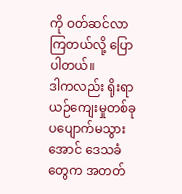ကို ဝတ်ဆင်လာကြတယ်လို့ ပြောပါတယ်။
ဒါကလည်း ရိုးရာယဉ်ကျေးမှုတစ်ခု ပပျောက်မသွားအောင် ဒေသခံတွေက အတတ်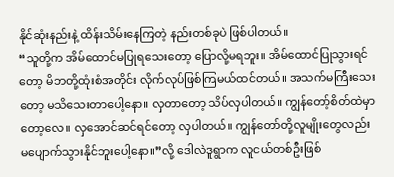နိုင်ဆုံးနည်းနဲ့ ထိန်းသိမ်းနေကြတဲ့ နည်းတစ်ခုပဲ ဖြစ်ပါတယ်။
“သူတို့က အိမ်ထောင်မပြုရသေးတော့ ပြောလို့မရဘူး။ အိမ်ထောင်ပြုသွားရင်တော့ မိဘတို့ထုံးစံအတိုင်း လိုက်လုပ်ဖြစ်ကြမယ်ထင်တယ်။ အသက်မကြီးသေးတော့ မသိသေးတာပေါ့နော။ လှတာတော့ သိပ်လှပါတယ်။ ကျွန်တော့်စိတ်ထဲမှာတော့လေ။ လှအောင်ဆင်ရင်တော့ လှပါတယ်။ ကျွန်တော်တို့လူမျိုးတွေလည်း မပျောက်သွားနိုင်ဘူးပေါ့နော။”လို့ ဒေါလဲဒူရွာက လူငယ်တစ်ဦးဖြစ်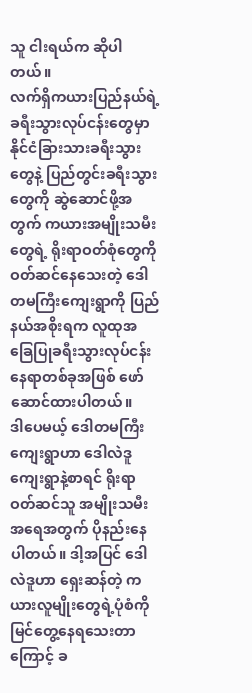သူ ငါးရယ်က ဆိုပါတယ်။
လက်ရှိကယားပြည်နယ်ရဲ့ ခရီးသွားလုပ်ငန်းတွေမှာ နိုင်ငံခြားသားခရီးသွားတွေနဲ့ ပြည်တွင်းခရီးသွားတွေကို ဆွဲဆောင်ဖို့အတွက် ကယားအမျိုးသမီးတွေရဲ့ ရိုးရာဝတ်စုံတွေကို ဝတ်ဆင်နေသေးတဲ့ ဒေါတမကြီးကျေးရွာကို ပြည်နယ်အစိုးရက လူထုအခြေပြုခရီးသွားလုပ်ငန်းနေရာတစ်ခုအဖြစ် ဖော်ဆောင်ထားပါတယ်။
ဒါပေမယ့် ဒေါတမကြီးကျေးရွာဟာ ဒေါလဲဒူကျေးရွာနဲ့စာရင် ရိုးရာဝတ်ဆင်သူ အမျိုးသမီးအရေအတွက် ပိုနည်းနေပါတယ်။ ဒါ့အပြင် ဒေါလဲဒူဟာ ရှေးဆန်တဲ့ ကယားလူမျိုးတွေရဲ့ပုံစံကို မြင်တွေ့နေရသေးတာကြောင့် ခ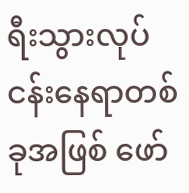ရီးသွားလုပ်ငန်းနေရာတစ်ခုအဖြစ် ဖော်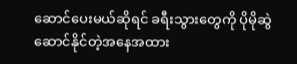ဆောင်ပေးမယ်ဆိုရင် ခရီးသွားတွေကို ပိုမိုဆွဲဆောင်နိုင်တဲ့အနေအထား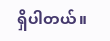ရှိပါတယ်။